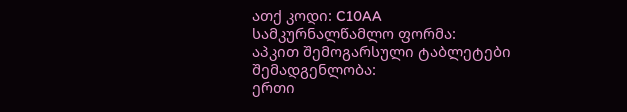ათქ კოდი: C10AA
სამკურნალწამლო ფორმა:
აპკით შემოგარსული ტაბლეტები
შემადგენლობა:
ერთი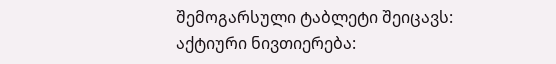შემოგარსული ტაბლეტი შეიცავს:
აქტიური ნივთიერება: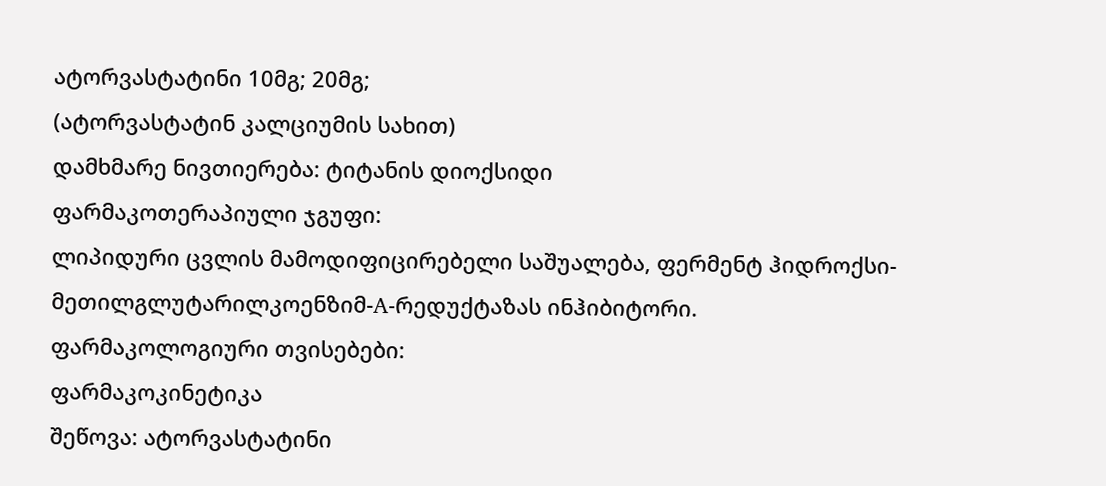ატორვასტატინი 10მგ; 20მგ;
(ატორვასტატინ კალციუმის სახით)
დამხმარე ნივთიერება: ტიტანის დიოქსიდი
ფარმაკოთერაპიული ჯგუფი:
ლიპიდური ცვლის მამოდიფიცირებელი საშუალება, ფერმენტ ჰიდროქსი-მეთილგლუტარილკოენზიმ-A-რედუქტაზას ინჰიბიტორი.
ფარმაკოლოგიური თვისებები:
ფარმაკოკინეტიკა
შეწოვა: ატორვასტატინი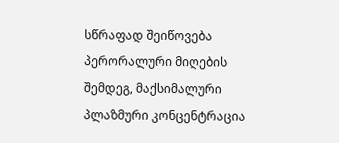სწრაფად შეიწოვება პერორალური მიღების შემდეგ, მაქსიმალური პლაზმური კონცენტრაცია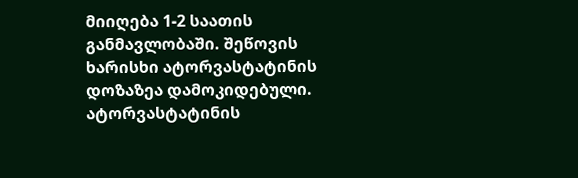მიიღება 1-2 საათის განმავლობაში. შეწოვის ხარისხი ატორვასტატინის დოზაზეა დამოკიდებული. ატორვასტატინის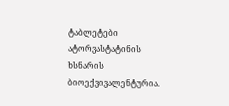ტაბლეტები ატორვასტატინის ხსნარის ბიოექვივალენტურია.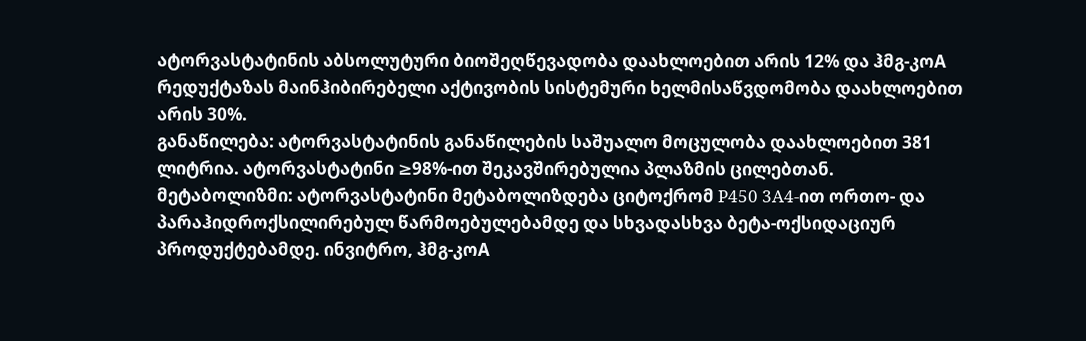ატორვასტატინის აბსოლუტური ბიოშეღწევადობა დაახლოებით არის 12% და ჰმგ-კოA რედუქტაზას მაინჰიბირებელი აქტივობის სისტემური ხელმისაწვდომობა დაახლოებით არის 30%.
განაწილება: ატორვასტატინის განაწილების საშუალო მოცულობა დაახლოებით 381 ლიტრია. ატორვასტატინი ≥98%-ით შეკავშირებულია პლაზმის ცილებთან.
მეტაბოლიზმი: ატორვასტატინი მეტაბოლიზდება ციტოქრომ P450 3A4-ით ორთო- და პარაჰიდროქსილირებულ წარმოებულებამდე და სხვადასხვა ბეტა-ოქსიდაციურ პროდუქტებამდე. ინვიტრო, ჰმგ-კოA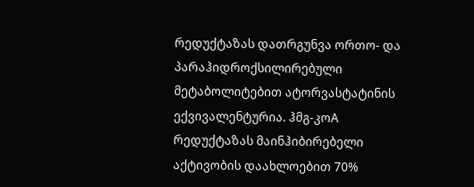რედუქტაზას დათრგუნვა ორთო- და პარაჰიდროქსილირებული მეტაბოლიტებით ატორვასტატინის ექვივალენტურია. ჰმგ-კოA რედუქტაზას მაინჰიბირებელი აქტივობის დაახლოებით 70%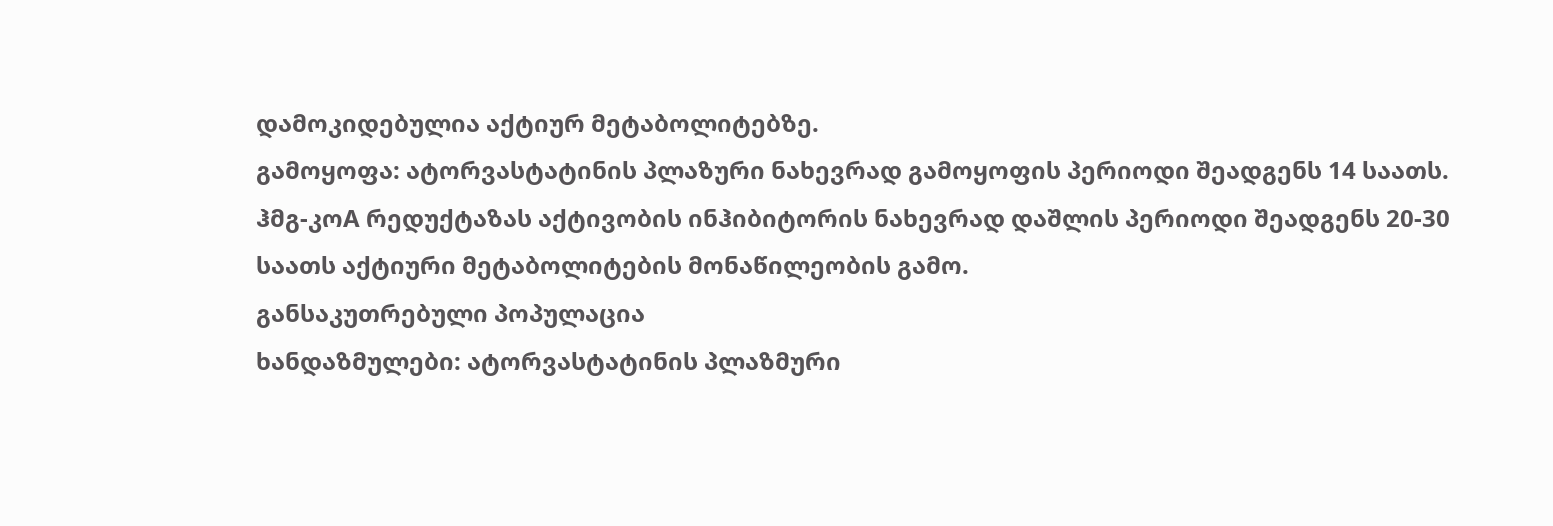დამოკიდებულია აქტიურ მეტაბოლიტებზე.
გამოყოფა: ატორვასტატინის პლაზური ნახევრად გამოყოფის პერიოდი შეადგენს 14 საათს. ჰმგ-კოA რედუქტაზას აქტივობის ინჰიბიტორის ნახევრად დაშლის პერიოდი შეადგენს 20-30 საათს აქტიური მეტაბოლიტების მონაწილეობის გამო.
განსაკუთრებული პოპულაცია
ხანდაზმულები: ატორვასტატინის პლაზმური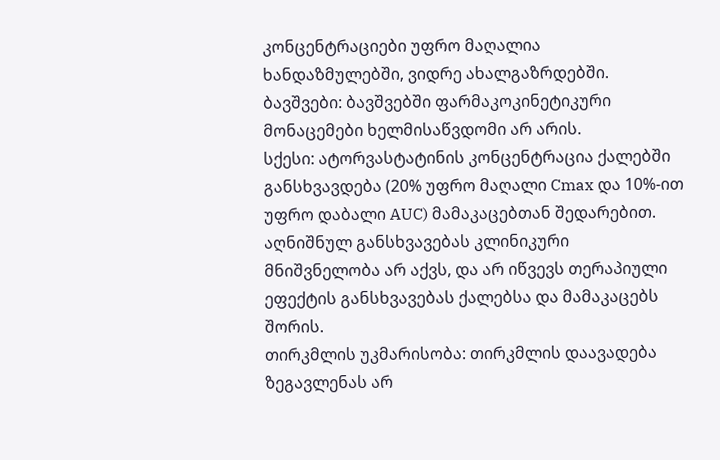კონცენტრაციები უფრო მაღალია ხანდაზმულებში, ვიდრე ახალგაზრდებში.
ბავშვები: ბავშვებში ფარმაკოკინეტიკური მონაცემები ხელმისაწვდომი არ არის.
სქესი: ატორვასტატინის კონცენტრაცია ქალებში განსხვავდება (20% უფრო მაღალი Cmax და 10%-ით უფრო დაბალი AUC) მამაკაცებთან შედარებით. აღნიშნულ განსხვავებას კლინიკური მნიშვნელობა არ აქვს, და არ იწვევს თერაპიული ეფექტის განსხვავებას ქალებსა და მამაკაცებს შორის.
თირკმლის უკმარისობა: თირკმლის დაავადება ზეგავლენას არ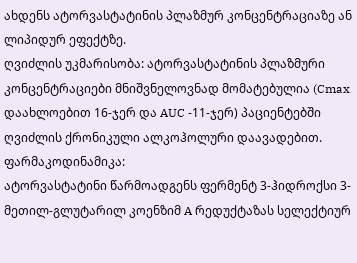ახდენს ატორვასტატინის პლაზმურ კონცენტრაციაზე ან ლიპიდურ ეფექტზე.
ღვიძლის უკმარისობა: ატორვასტატინის პლაზმური კონცენტრაციები მნიშვნელოვნად მომატებულია (Cmax დაახლოებით 16-ჯერ და AUC -11-ჯერ) პაციენტებში ღვიძლის ქრონიკული ალკოჰოლური დაავადებით.
ფარმაკოდინამიკა:
ატორვასტატინი წარმოადგენს ფერმენტ 3-ჰიდროქსი 3-მეთილ-გლუტარილ კოენზიმ A რედუქტაზას სელექტიურ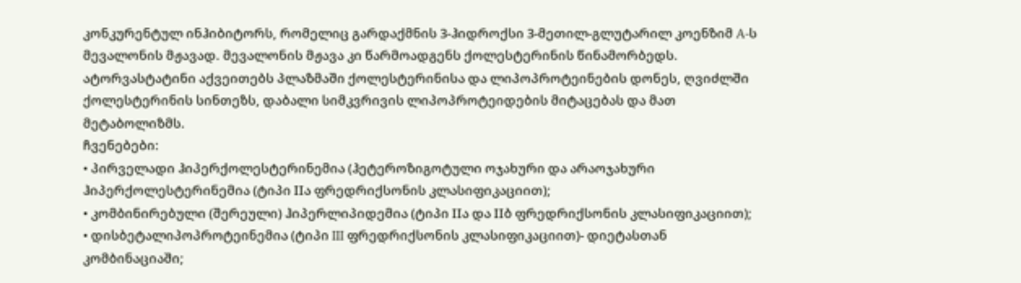კონკურენტულ ინჰიბიტორს, რომელიც გარდაქმნის 3-ჰიდროქსი 3-მეთილ-გლუტარილ კოენზიმ A-ს მევალონის მჟავად. მევალონის მჟავა კი წარმოადგენს ქოლესტერინის წინამორბედს. ატორვასტატინი აქვეითებს პლაზმაში ქოლესტერინისა და ლიპოპროტეინების დონეს, ღვიძლში ქოლესტერინის სინთეზს, დაბალი სიმკვრივის ლიპოპროტეიდების მიტაცებას და მათ მეტაბოლიზმს.
ჩვენებები:
• პირველადი ჰიპერქოლესტერინემია (ჰეტეროზიგოტული ოჯახური და არაოჯახური ჰიპერქოლესტერინემია (ტიპი IIა ფრედრიქსონის კლასიფიკაციით);
• კომბინირებული (შერეული) ჰიპერლიპიდემია (ტიპი IIა და IIბ ფრედრიქსონის კლასიფიკაციით);
• დისბეტალიპოპროტეინემია (ტიპი III ფრედრიქსონის კლასიფიკაციით)- დიეტასთან კომბინაციაში;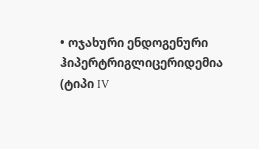• ოჯახური ენდოგენური ჰიპერტრიგლიცერიდემია (ტიპი IV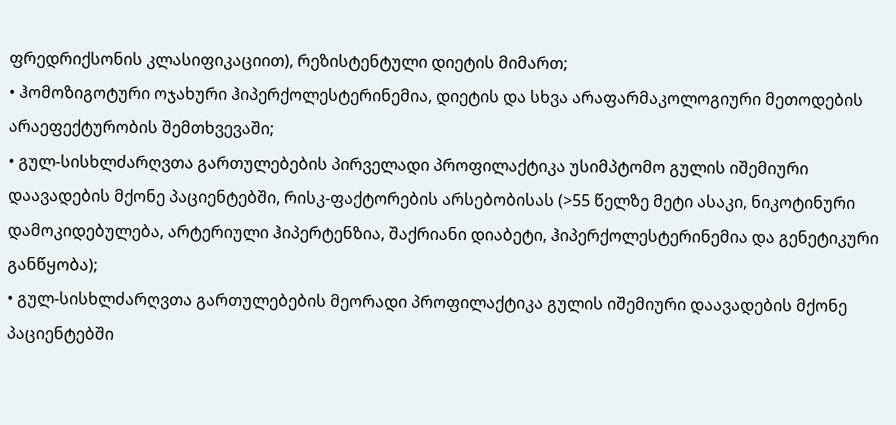ფრედრიქსონის კლასიფიკაციით), რეზისტენტული დიეტის მიმართ;
• ჰომოზიგოტური ოჯახური ჰიპერქოლესტერინემია, დიეტის და სხვა არაფარმაკოლოგიური მეთოდების არაეფექტურობის შემთხვევაში;
• გულ-სისხლძარღვთა გართულებების პირველადი პროფილაქტიკა უსიმპტომო გულის იშემიური დაავადების მქონე პაციენტებში, რისკ-ფაქტორების არსებობისას (>55 წელზე მეტი ასაკი, ნიკოტინური დამოკიდებულება, არტერიული ჰიპერტენზია, შაქრიანი დიაბეტი, ჰიპერქოლესტერინემია და გენეტიკური განწყობა);
• გულ-სისხლძარღვთა გართულებების მეორადი პროფილაქტიკა გულის იშემიური დაავადების მქონე პაციენტებში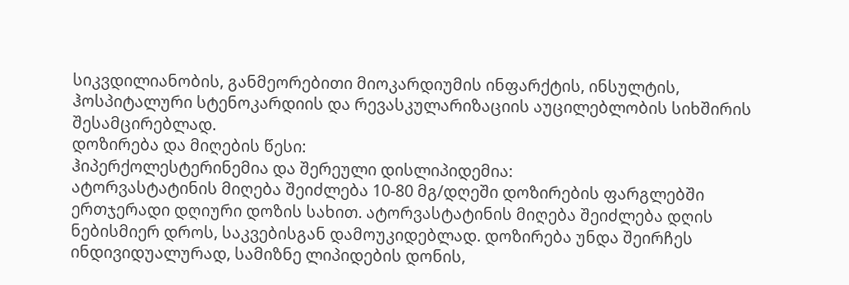სიკვდილიანობის, განმეორებითი მიოკარდიუმის ინფარქტის, ინსულტის, ჰოსპიტალური სტენოკარდიის და რევასკულარიზაციის აუცილებლობის სიხშირის შესამცირებლად.
დოზირება და მიღების წესი:
ჰიპერქოლესტერინემია და შერეული დისლიპიდემია:
ატორვასტატინის მიღება შეიძლება 10-80 მგ/დღეში დოზირების ფარგლებში ერთჯერადი დღიური დოზის სახით. ატორვასტატინის მიღება შეიძლება დღის ნებისმიერ დროს, საკვებისგან დამოუკიდებლად. დოზირება უნდა შეირჩეს ინდივიდუალურად, სამიზნე ლიპიდების დონის,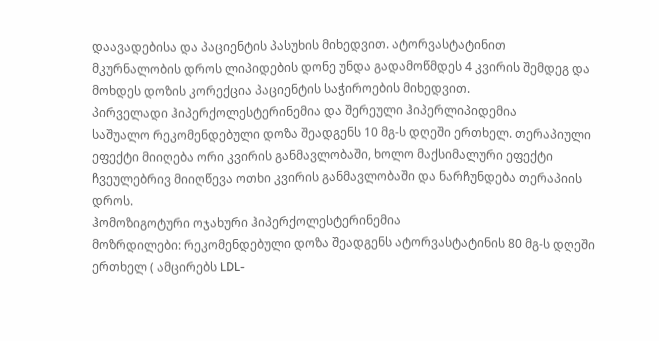დაავადებისა და პაციენტის პასუხის მიხედვით. ატორვასტატინით მკურნალობის დროს ლიპიდების დონე უნდა გადამოწმდეს 4 კვირის შემდეგ და მოხდეს დოზის კორექცია პაციენტის საჭიროების მიხედვით.
პირველადი ჰიპერქოლესტერინემია და შერეული ჰიპერლიპიდემია
საშუალო რეკომენდებული დოზა შეადგენს 10 მგ-ს დღეში ერთხელ. თერაპიული ეფექტი მიიღება ორი კვირის განმავლობაში, ხოლო მაქსიმალური ეფექტი ჩვეულებრივ მიიღწევა ოთხი კვირის განმავლობაში და ნარჩუნდება თერაპიის დროს.
ჰომოზიგოტური ოჯახური ჰიპერქოლესტერინემია
მოზრდილები: რეკომენდებული დოზა შეადგენს ატორვასტატინის 80 მგ-ს დღეში ერთხელ ( ამცირებს LDL-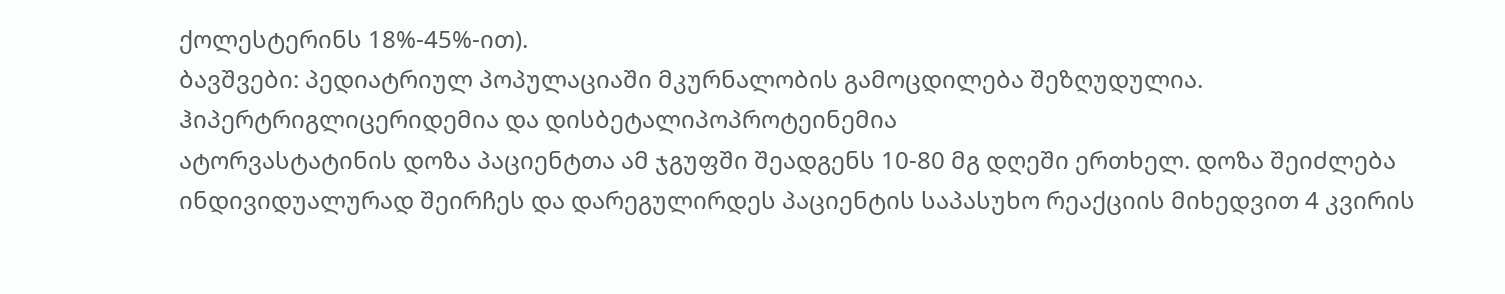ქოლესტერინს 18%-45%-ით).
ბავშვები: პედიატრიულ პოპულაციაში მკურნალობის გამოცდილება შეზღუდულია.
ჰიპერტრიგლიცერიდემია და დისბეტალიპოპროტეინემია
ატორვასტატინის დოზა პაციენტთა ამ ჯგუფში შეადგენს 10-80 მგ დღეში ერთხელ. დოზა შეიძლება ინდივიდუალურად შეირჩეს და დარეგულირდეს პაციენტის საპასუხო რეაქციის მიხედვით 4 კვირის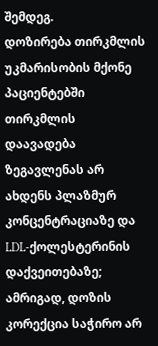შემდეგ.
დოზირება თირკმლის უკმარისობის მქონე პაციენტებში
თირკმლის დაავადება ზეგავლენას არ ახდენს პლაზმურ კონცენტრაციაზე და LDL-ქოლესტერინის დაქვეითებაზე; ამრიგად, დოზის კორექცია საჭირო არ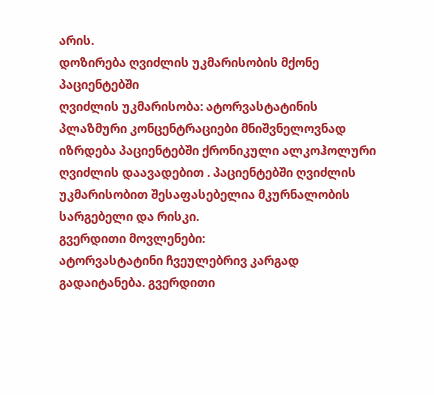არის.
დოზირება ღვიძლის უკმარისობის მქონე პაციენტებში
ღვიძლის უკმარისობა: ატორვასტატინის პლაზმური კონცენტრაციები მნიშვნელოვნად იზრდება პაციენტებში ქრონიკული ალკოჰოლური ღვიძლის დაავადებით . პაციენტებში ღვიძლის უკმარისობით შესაფასებელია მკურნალობის სარგებელი და რისკი.
გვერდითი მოვლენები:
ატორვასტატინი ჩვეულებრივ კარგად გადაიტანება. გვერდითი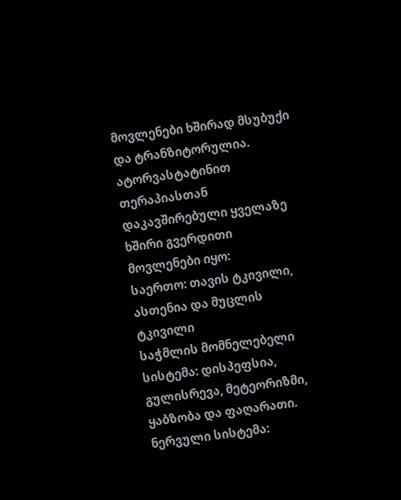მოვლენები ხშირად მსუბუქი და ტრანზიტორულია. ატორვასტატინით თერაპიასთან დაკავშირებული ყველაზე ხშირი გვერდითი მოვლენები იყო:
საერთო: თავის ტკივილი, ასთენია და მუცლის ტკივილი
საჭმლის მომნელებელი სისტემა: დისპეფსია, გულისრევა, მეტეორიზმი, ყაბზობა და ფაღარათი.
ნერვული სისტემა: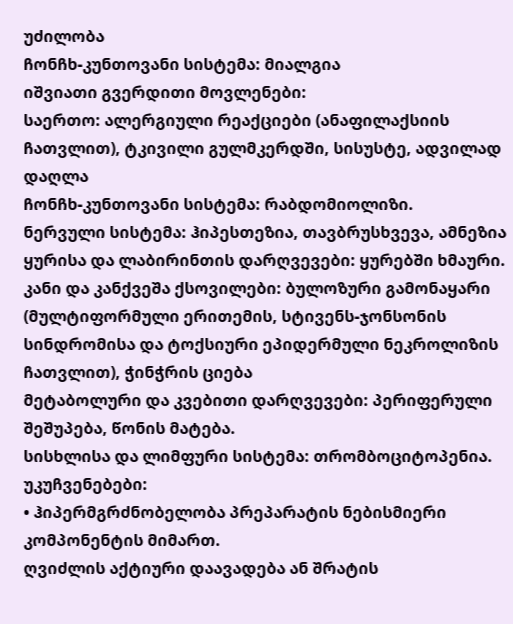უძილობა
ჩონჩხ-კუნთოვანი სისტემა: მიალგია
იშვიათი გვერდითი მოვლენები:
საერთო: ალერგიული რეაქციები (ანაფილაქსიის ჩათვლით), ტკივილი გულმკერდში, სისუსტე, ადვილად დაღლა
ჩონჩხ-კუნთოვანი სისტემა: რაბდომიოლიზი.
ნერვული სისტემა: ჰიპესთეზია, თავბრუსხვევა, ამნეზია
ყურისა და ლაბირინთის დარღვევები: ყურებში ხმაური.
კანი და კანქვეშა ქსოვილები: ბულოზური გამონაყარი (მულტიფორმული ერითემის, სტივენს-ჯონსონის სინდრომისა და ტოქსიური ეპიდერმული ნეკროლიზის ჩათვლით), ჭინჭრის ციება
მეტაბოლური და კვებითი დარღვევები: პერიფერული შეშუპება, წონის მატება.
სისხლისა და ლიმფური სისტემა: თრომბოციტოპენია.
უკუჩვენებები:
• ჰიპერმგრძნობელობა პრეპარატის ნებისმიერი კომპონენტის მიმართ.
ღვიძლის აქტიური დაავადება ან შრატის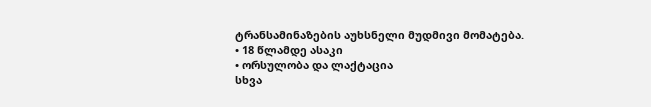ტრანსამინაზების აუხსნელი მუდმივი მომატება.
• 18 წლამდე ასაკი
• ორსულობა და ლაქტაცია
სხვა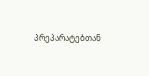პრეპარატებთან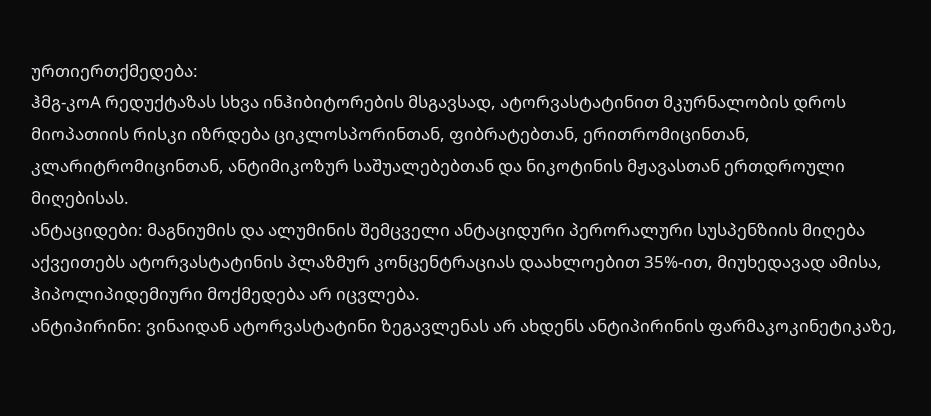ურთიერთქმედება:
ჰმგ-კოA რედუქტაზას სხვა ინჰიბიტორების მსგავსად, ატორვასტატინით მკურნალობის დროს მიოპათიის რისკი იზრდება ციკლოსპორინთან, ფიბრატებთან, ერითრომიცინთან, კლარიტრომიცინთან, ანტიმიკოზურ საშუალებებთან და ნიკოტინის მჟავასთან ერთდროული მიღებისას.
ანტაციდები: მაგნიუმის და ალუმინის შემცველი ანტაციდური პერორალური სუსპენზიის მიღება აქვეითებს ატორვასტატინის პლაზმურ კონცენტრაციას დაახლოებით 35%-ით, მიუხედავად ამისა, ჰიპოლიპიდემიური მოქმედება არ იცვლება.
ანტიპირინი: ვინაიდან ატორვასტატინი ზეგავლენას არ ახდენს ანტიპირინის ფარმაკოკინეტიკაზე,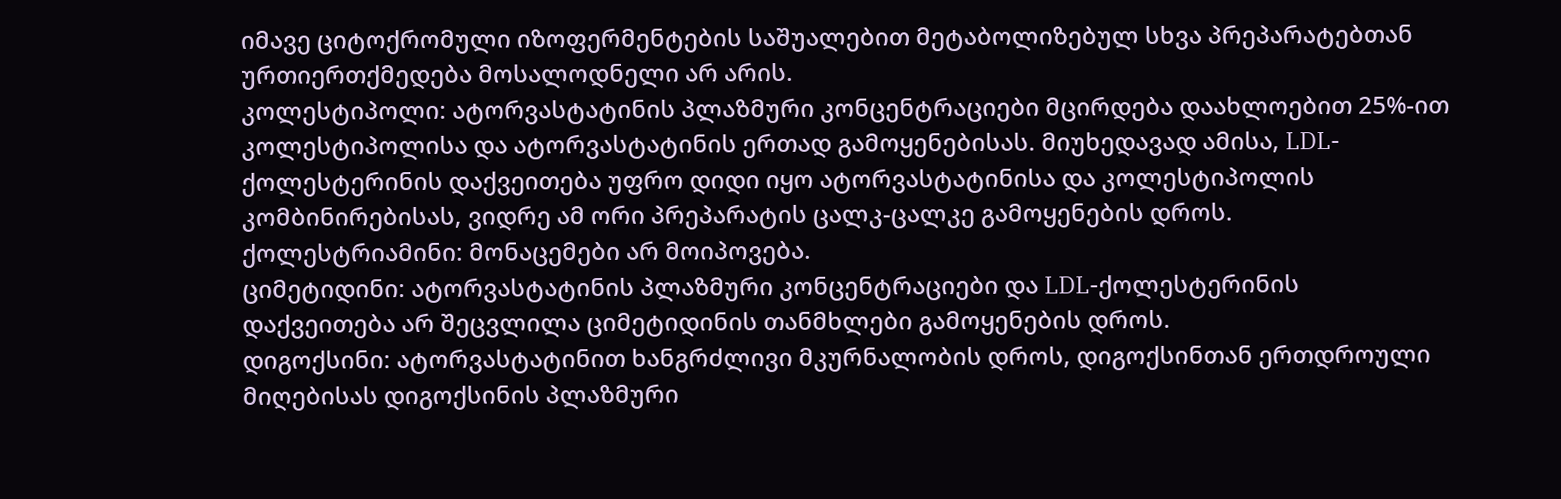იმავე ციტოქრომული იზოფერმენტების საშუალებით მეტაბოლიზებულ სხვა პრეპარატებთან ურთიერთქმედება მოსალოდნელი არ არის.
კოლესტიპოლი: ატორვასტატინის პლაზმური კონცენტრაციები მცირდება დაახლოებით 25%-ით კოლესტიპოლისა და ატორვასტატინის ერთად გამოყენებისას. მიუხედავად ამისა, LDL-ქოლესტერინის დაქვეითება უფრო დიდი იყო ატორვასტატინისა და კოლესტიპოლის კომბინირებისას, ვიდრე ამ ორი პრეპარატის ცალკ-ცალკე გამოყენების დროს.
ქოლესტრიამინი: მონაცემები არ მოიპოვება.
ციმეტიდინი: ატორვასტატინის პლაზმური კონცენტრაციები და LDL-ქოლესტერინის დაქვეითება არ შეცვლილა ციმეტიდინის თანმხლები გამოყენების დროს.
დიგოქსინი: ატორვასტატინით ხანგრძლივი მკურნალობის დროს, დიგოქსინთან ერთდროული მიღებისას დიგოქსინის პლაზმური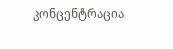კონცენტრაცია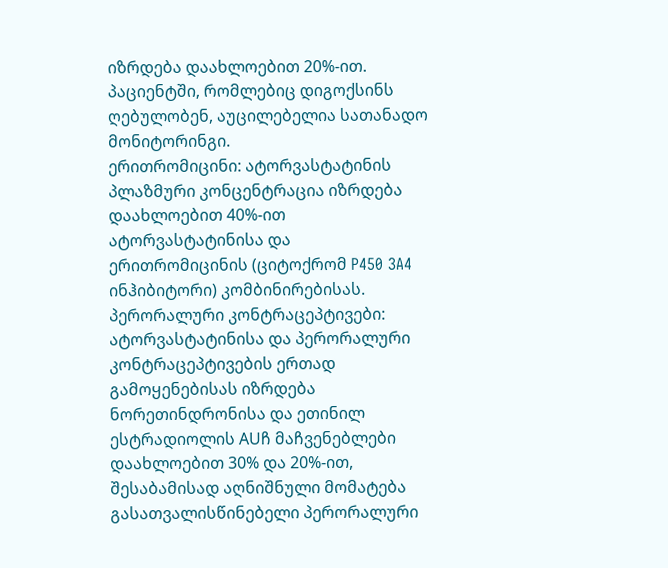იზრდება დაახლოებით 20%-ით. პაციენტში, რომლებიც დიგოქსინს ღებულობენ, აუცილებელია სათანადო მონიტორინგი.
ერითრომიცინი: ატორვასტატინის პლაზმური კონცენტრაცია იზრდება დაახლოებით 40%-ით ატორვასტატინისა და ერითრომიცინის (ციტოქრომ P450 3A4 ინჰიბიტორი) კომბინირებისას.
პერორალური კონტრაცეპტივები: ატორვასტატინისა და პერორალური კონტრაცეპტივების ერთად გამოყენებისას იზრდება ნორეთინდრონისა და ეთინილ ესტრადიოლის AUჩ მაჩვენებლები დაახლოებით 30% და 20%-ით, შესაბამისად აღნიშნული მომატება გასათვალისწინებელი პერორალური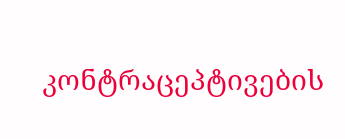კონტრაცეპტივების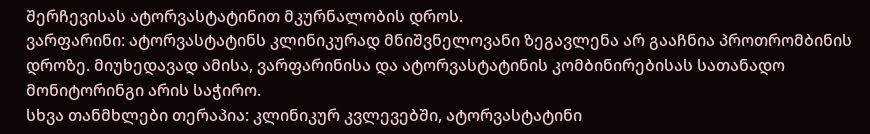შერჩევისას ატორვასტატინით მკურნალობის დროს.
ვარფარინი: ატორვასტატინს კლინიკურად მნიშვნელოვანი ზეგავლენა არ გააჩნია პროთრომბინის დროზე. მიუხედავად ამისა, ვარფარინისა და ატორვასტატინის კომბინირებისას სათანადო მონიტორინგი არის საჭირო.
სხვა თანმხლები თერაპია: კლინიკურ კვლევებში, ატორვასტატინი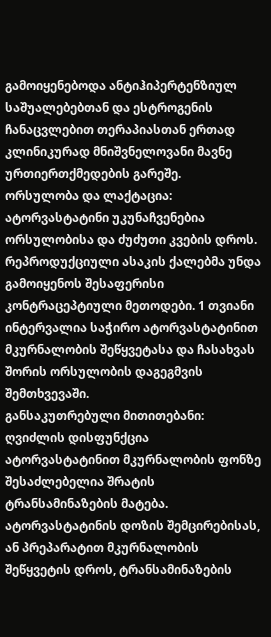გამოიყენებოდა ანტიჰიპერტენზიულ საშუალებებთან და ესტროგენის ჩანაცვლებით თერაპიასთან ერთად კლინიკურად მნიშვნელოვანი მავნე ურთიერთქმედების გარეშე.
ორსულობა და ლაქტაცია:
ატორვასტატინი უკუნაჩვენებია ორსულობისა და ძუძუთი კვების დროს. რეპროდუქციული ასაკის ქალებმა უნდა გამოიყენოს შესაფერისი კონტრაცეპტიული მეთოდები. 1 თვიანი ინტერვალია საჭირო ატორვასტატინით მკურნალობის შეწყვეტასა და ჩასახვას შორის ორსულობის დაგეგმვის შემთხვევაში.
განსაკუთრებული მითითებანი:
ღვიძლის დისფუნქცია
ატორვასტატინით მკურნალობის ფონზე შესაძლებელია შრატის ტრანსამინაზების მატება.
ატორვასტატინის დოზის შემცირებისას, ან პრეპარატით მკურნალობის შეწყვეტის დროს, ტრანსამინაზების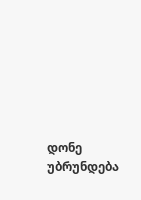დონე უბრუნდება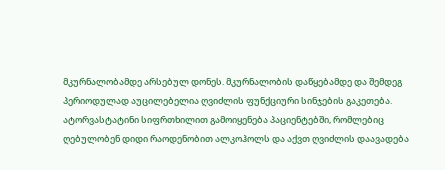მკურნალობამდე არსებულ დონეს. მკურნალობის დაწყებამდე და შემდეგ პერიოდულად აუცილებელია ღვიძლის ფუნქციური სინჯების გაკეთება.
ატორვასტატინი სიფრთხილით გამოიყენება პაციენტებში, რომლებიც ღებულობენ დიდი რაოდენობით ალკოჰოლს და აქვთ ღვიძლის დაავადება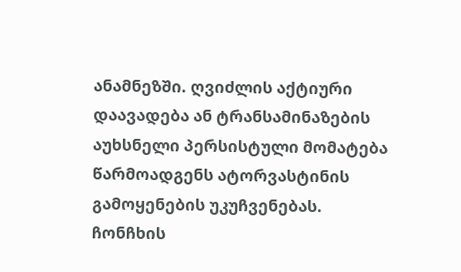ანამნეზში. ღვიძლის აქტიური დაავადება ან ტრანსამინაზების აუხსნელი პერსისტული მომატება წარმოადგენს ატორვასტინის გამოყენების უკუჩვენებას.
ჩონჩხის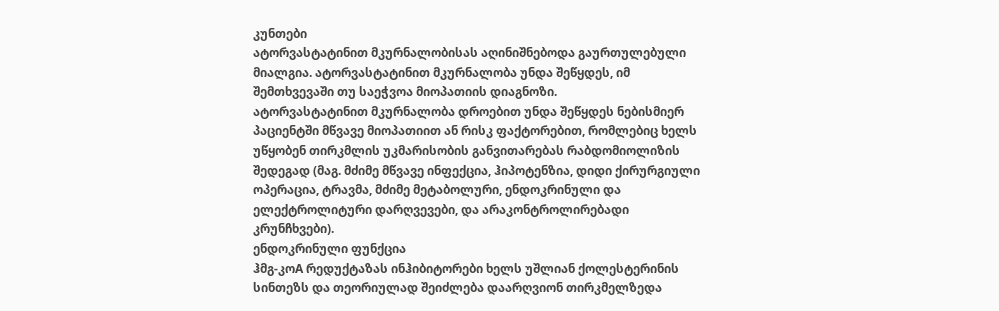კუნთები
ატორვასტატინით მკურნალობისას აღინიშნებოდა გაურთულებული მიალგია. ატორვასტატინით მკურნალობა უნდა შეწყდეს, იმ შემთხვევაში თუ საეჭვოა მიოპათიის დიაგნოზი.
ატორვასტატინით მკურნალობა დროებით უნდა შეწყდეს ნებისმიერ პაციენტში მწვავე მიოპათიით ან რისკ ფაქტორებით, რომლებიც ხელს უწყობენ თირკმლის უკმარისობის განვითარებას რაბდომიოლიზის შედეგად (მაგ. მძიმე მწვავე ინფექცია, ჰიპოტენზია, დიდი ქირურგიული ოპერაცია, ტრავმა, მძიმე მეტაბოლური, ენდოკრინული და ელექტროლიტური დარღვევები, და არაკონტროლირებადი კრუნჩხვები).
ენდოკრინული ფუნქცია
ჰმგ-კოA რედუქტაზას ინჰიბიტორები ხელს უშლიან ქოლესტერინის სინთეზს და თეორიულად შეიძლება დაარღვიონ თირკმელზედა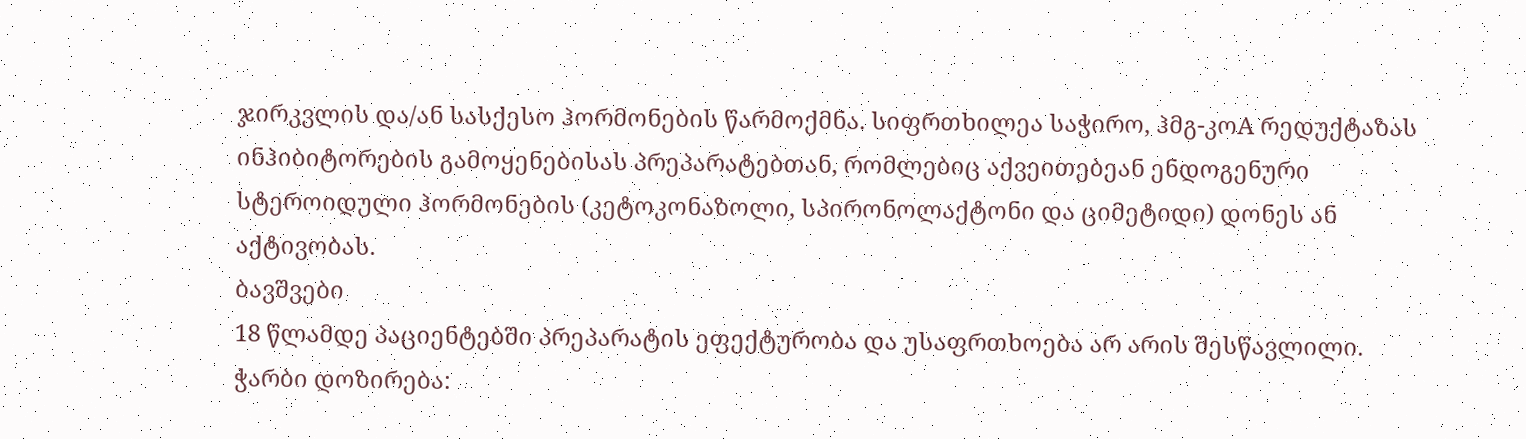ჯირკვლის და/ან სასქესო ჰორმონების წარმოქმნა. სიფრთხილეა საჭირო, ჰმგ-კოA რედუქტაზას ინჰიბიტორების გამოყენებისას პრეპარატებთან, რომლებიც აქვეითებეან ენდოგენური სტეროიდული ჰორმონების (კეტოკონაზოლი, სპირონოლაქტონი და ციმეტიდი) დონეს ან აქტივობას.
ბავშვები
18 წლამდე პაციენტებში პრეპარატის ეფექტურობა და უსაფრთხოება არ არის შესწავლილი.
ჭარბი დოზირება: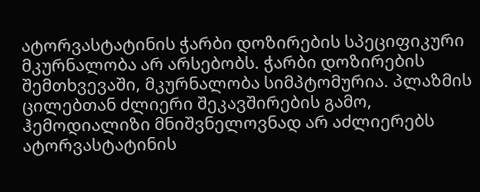ატორვასტატინის ჭარბი დოზირების სპეციფიკური მკურნალობა არ არსებობს. ჭარბი დოზირების შემთხვევაში, მკურნალობა სიმპტომურია. პლაზმის ცილებთან ძლიერი შეკავშირების გამო, ჰემოდიალიზი მნიშვნელოვნად არ აძლიერებს ატორვასტატინის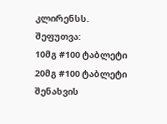კლირენსს.
შეფუთვა:
10მგ #100 ტაბლეტი
20მგ #100 ტაბლეტი
შენახვის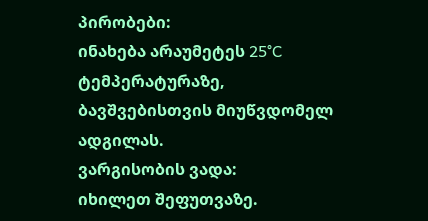პირობები:
ინახება არაუმეტეს 25°C ტემპერატურაზე, ბავშვებისთვის მიუწვდომელ ადგილას.
ვარგისობის ვადა:
იხილეთ შეფუთვაზე.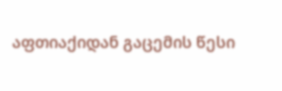აფთიაქიდან გაცემის წესი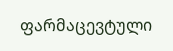ფარმაცევტული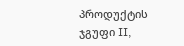პროდუქტის ჯგუფი II,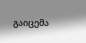გაიცემა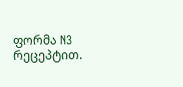ფორმა N3 რეცეპტით.